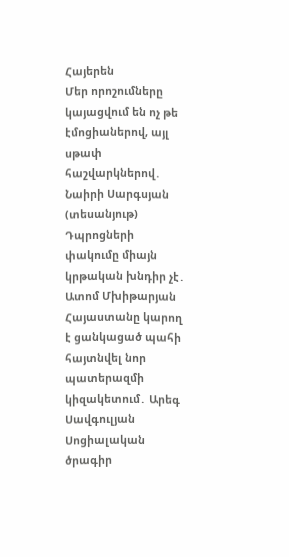Հայերեն
Մեր որոշումները կայացվում են ոչ թե էմոցիաներով, այլ սթափ հաշվարկներով․ Նաիրի Սարգսյան (տեսանյութ) Դպրոցների փակումը միայն կրթական խնդիր չէ․ Ատոմ Մխիթարյան Հայաստանը կարող է ցանկացած պահի հայտնվել նոր պատերազմի կիզակետում․ Արեգ Սավգուլյան Սոցիալական ծրագիր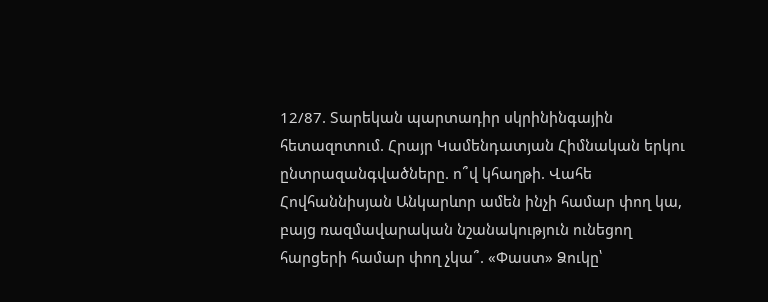12/87. Տարեկան պարտադիր սկրինինգային հետազոտում. Հրայր Կամենդատյան Հիմնական երկու ընտրազանգվածները. ո՞վ կհաղթի. Վահե Հովհաննիսյան Անկարևոր ամեն ինչի համար փող կա, բայց ռազմավարական նշանակություն ունեցող հարցերի համար փող չկա՞. «Փաստ» Ձուկը՝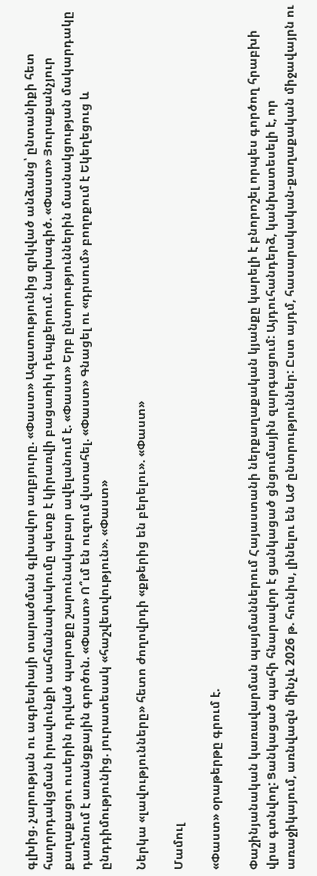գլխից. չարության ու ագրեսիայի տարածման գլխավոր աղբյուրը. «Փաստ» Ազատությունից զրկված անձանց՝ ընտանիքի հետ հաղորդակցման իրավունքի սահմանափակումը պետք է կիրառվի բացառիկ դեպքերում. նախագիծ. «Փաստ» Յուրաքանչյուր քաղաքացու ուսերին դրված պարտքը շարունակաբար ավելանում է. «Փաստ» Երբ ընտրություններին մասնակցության մակարդակը դառնում է առանցքային գործոն. «Փաստ» Ո՞ւմ են ուզում վստահել. «Փաստ» Գնացել ու «դրսում» բողոքում է Եկեղեցուց և ընդդիմությունից. յուրատեսակ «հաշվետվություն». «Փաստ»

Ներկա «լավությունները» հետո ժողովրդի «քթերից են բերելու». «Փաստ»

Մամուլ

«Փաստ» օրաթերթը գրում է.

Փաշինյանական կառավարման պայմաններում Հայաստանի ներքաղաքական կյանքը կարելի է բնորոշել որպես գործող հրաբխի վրա գտնվող: Ցանկացած պահի հնարավոր է ցանկացած ցնցումային զարգացում: Այդուհանդերձ, կանխատեսելի է, որ առաջիկայում, առնվազն մինչև 2026 թ. հունիս, լինելու են ԱԺ ընտրություններ: Ըստ այդմ, հասարակական-քաղաքական միջավայրն ու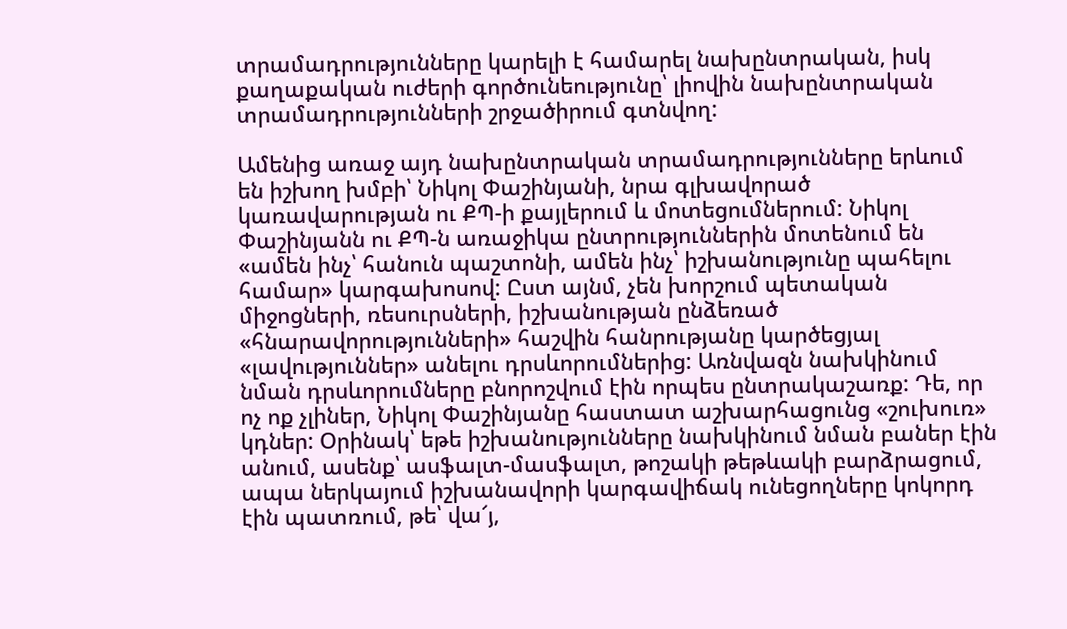տրամադրությունները կարելի է համարել նախընտրական, իսկ քաղաքական ուժերի գործունեությունը՝ լիովին նախընտրական տրամադրությունների շրջածիրում գտնվող:

Ամենից առաջ այդ նախընտրական տրամադրությունները երևում են իշխող խմբի՝ Նիկոլ Փաշինյանի, նրա գլխավորած կառավարության ու ՔՊ-ի քայլերում և մոտեցումներում: Նիկոլ Փաշինյանն ու ՔՊ-ն առաջիկա ընտրություններին մոտենում են «ամեն ինչ՝ հանուն պաշտոնի, ամեն ինչ՝ իշխանությունը պահելու համար» կարգախոսով: Ըստ այնմ, չեն խորշում պետական միջոցների, ռեսուրսների, իշխանության ընձեռած «հնարավորությունների» հաշվին հանրությանը կարծեցյալ «լավություններ» անելու դրսևորումներից: Առնվազն նախկինում նման դրսևորումները բնորոշվում էին որպես ընտրակաշառք: Դե, որ ոչ ոք չլիներ, Նիկոլ Փաշինյանը հաստատ աշխարհացունց «շուխուռ» կդներ: Օրինակ՝ եթե իշխանությունները նախկինում նման բաներ էին անում, ասենք՝ ասֆալտ-մասֆալտ, թոշակի թեթևակի բարձրացում, ապա ներկայում իշխանավորի կարգավիճակ ունեցողները կոկորդ էին պատռում, թե՝ վա՜յ,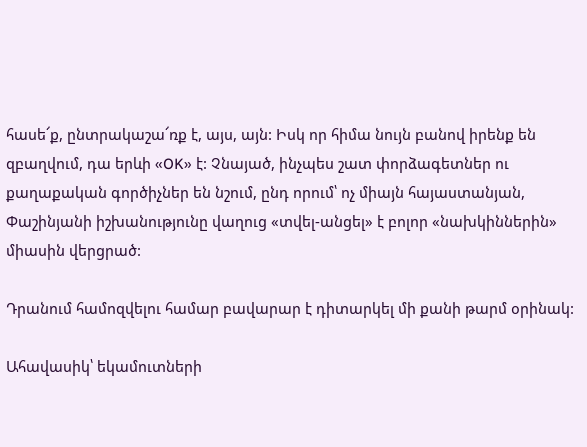հասե՜ք, ընտրակաշա՜ռք է, այս, այն: Իսկ որ հիմա նույն բանով իրենք են զբաղվում, դա երևի «OK» է: Չնայած, ինչպես շատ փորձագետներ ու քաղաքական գործիչներ են նշում, ընդ որում՝ ոչ միայն հայաստանյան, Փաշինյանի իշխանությունը վաղուց «տվել-անցել» է բոլոր «նախկիններին» միասին վերցրած:

Դրանում համոզվելու համար բավարար է դիտարկել մի քանի թարմ օրինակ:

Ահավասիկ՝ եկամուտների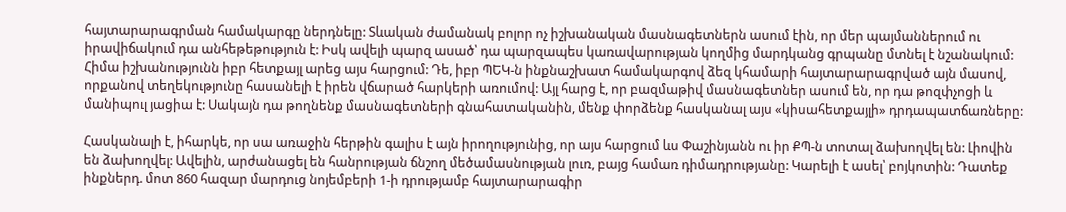հայտարարագրման համակարգը ներդնելը: Տևական ժամանակ բոլոր ոչ իշխանական մասնագետներն ասում էին, որ մեր պայմաններում ու իրավիճակում դա անհեթեթություն է: Իսկ ավելի պարզ ասած՝ դա պարզապես կառավարության կողմից մարդկանց գրպանը մտնել է նշանակում: Հիմա իշխանությունն իբր հետքայլ արեց այս հարցում: Դե, իբր ՊԵԿ-ն ինքնաշխատ համակարգով ձեզ կհամարի հայտարարագրված այն մասով, որքանով տեղեկությունը հասանելի է իրեն վճարած հարկերի առումով: Այլ հարց է, որ բազմաթիվ մասնագետներ ասում են, որ դա թոզփչոցի և մանիպուլ յացիա է: Սակայն դա թողնենք մասնագետների գնահատականին, մենք փորձենք հասկանալ այս «կիսահետքայլի» դրդապատճառները:

Հասկանալի է, իհարկե, որ սա առաջին հերթին գալիս է այն իրողությունից, որ այս հարցում ևս Փաշինյանն ու իր ՔՊ-ն տոտալ ձախողվել են: Լիովին են ձախողվել: Ավելին, արժանացել են հանրության ճնշող մեծամասնության լուռ, բայց համառ դիմադրությանը: Կարելի է ասել՝ բոյկոտին: Դատեք ինքներդ. մոտ 860 հազար մարդուց նոյեմբերի 1-ի դրությամբ հայտարարագիր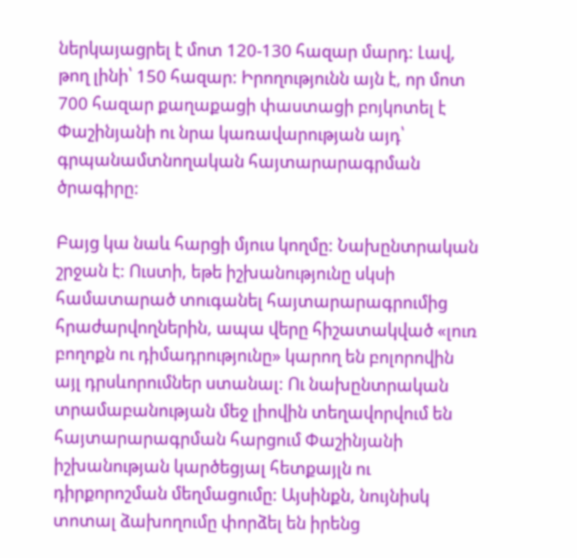ներկայացրել է մոտ 120-130 հազար մարդ: Լավ, թող լինի՝ 150 հազար: Իրողությունն այն է, որ մոտ 700 հազար քաղաքացի փաստացի բոյկոտել է Փաշինյանի ու նրա կառավարության այդ՝ գրպանամտնողական հայտարարագրման ծրագիրը:

Բայց կա նաև հարցի մյուս կողմը: Նախընտրական շրջան է: Ուստի, եթե իշխանությունը սկսի համատարած տուգանել հայտարարագրումից հրաժարվողներին, ապա վերը հիշատակված «լուռ բողոքն ու դիմադրությունը» կարող են բոլորովին այլ դրսևորումներ ստանալ: Ու նախընտրական տրամաբանության մեջ լիովին տեղավորվում են հայտարարագրման հարցում Փաշինյանի իշխանության կարծեցյալ հետքայլն ու դիրքորոշման մեղմացումը: Այսինքն, նույնիսկ տոտալ ձախողումը փորձել են իրենց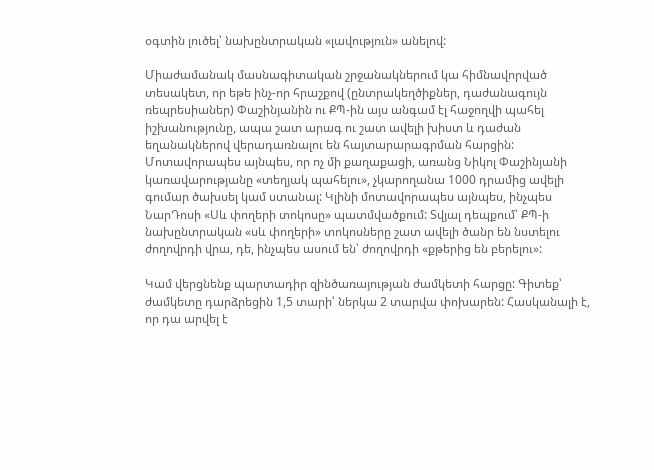օգտին լուծել՝ նախընտրական «լավություն» անելով:

Միաժամանակ մասնագիտական շրջանակներում կա հիմնավորված տեսակետ, որ եթե ինչ-որ հրաշքով (ընտրակեղծիքներ, դաժանագույն ռեպրեսիաներ) Փաշինյանին ու ՔՊ-ին այս անգամ էլ հաջողվի պահել իշխանությունը, ապա շատ արագ ու շատ ավելի խիստ և դաժան եղանակներով վերադառնալու են հայտարարագրման հարցին: Մոտավորապես այնպես, որ ոչ մի քաղաքացի, առանց Նիկոլ Փաշինյանի կառավարությանը «տեղյակ պահելու», չկարողանա 1000 դրամից ավելի գումար ծախսել կամ ստանալ: Կլինի մոտավորապես այնպես, ինչպես ՆարԴոսի «Սև փողերի տոկոսը» պատմվածքում: Տվյալ դեպքում՝ ՔՊ-ի նախընտրական «սև փողերի» տոկոսները շատ ավելի ծանր են նստելու ժողովրդի վրա, դե, ինչպես ասում են՝ ժողովրդի «քթերից են բերելու»:

Կամ վերցնենք պարտադիր զինծառայության ժամկետի հարցը: Գիտեք՝ ժամկետը դարձրեցին 1,5 տարի՝ ներկա 2 տարվա փոխարեն: Հասկանալի է, որ դա արվել է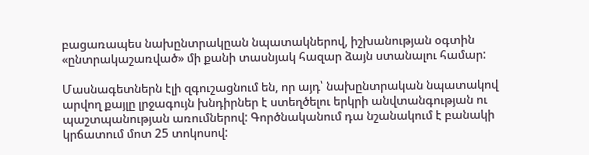բացառապես նախընտրակըան նպատակներով, իշխանության օգտին «ընտրակաշառված» մի քանի տասնյակ հազար ձայն ստանալու համար:

Մասնագետներն էլի զգուշացնում են, որ այդ՝ նախընտրական նպատակով արվող քայլը լրջագույն խնդիրներ է ստեղծելու երկրի անվտանգության ու պաշտպանության առումներով: Գործնականում դա նշանակում է բանակի կրճատում մոտ 25 տոկոսով: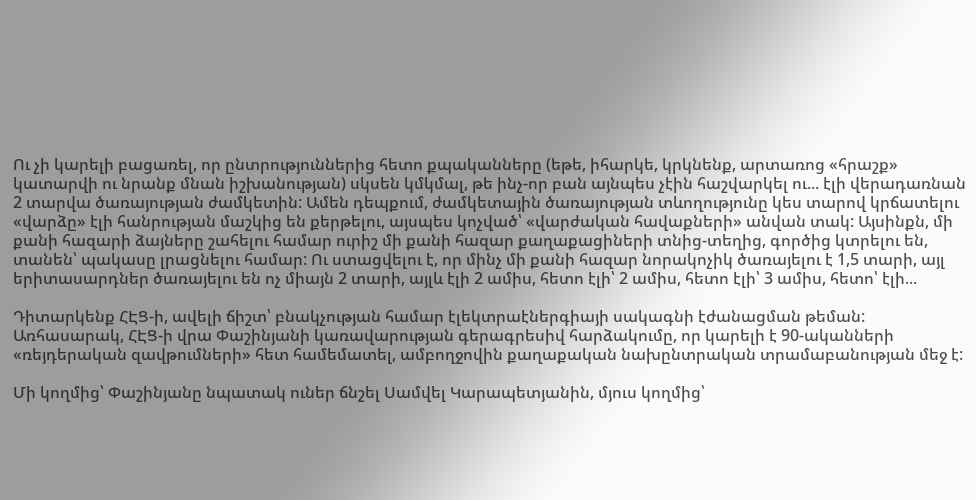Ու չի կարելի բացառել, որ ընտրություններից հետո քպականները (եթե, իհարկե, կրկնենք, արտառոց «հրաշք» կատարվի ու նրանք մնան իշխանության) սկսեն կմկմալ, թե ինչ-որ բան այնպես չէին հաշվարկել ու... էլի վերադառնան 2 տարվա ծառայության ժամկետին: Ամեն դեպքում, ժամկետային ծառայության տևողությունը կես տարով կրճատելու «վարձը» էլի հանրության մաշկից են քերթելու, այսպես կոչված՝ «վարժական հավաքների» անվան տակ: Այսինքն, մի քանի հազարի ձայները շահելու համար ուրիշ մի քանի հազար քաղաքացիների տնից-տեղից, գործից կտրելու են, տանեն՝ պակասը լրացնելու համար: Ու ստացվելու է, որ մինչ մի քանի հազար նորակոչիկ ծառայելու է 1,5 տարի, այլ երիտասարդներ ծառայելու են ոչ միայն 2 տարի, այլև էլի 2 ամիս, հետո էլի՝ 2 ամիս, հետո էլի՝ 3 ամիս, հետո՝ էլի...

Դիտարկենք ՀԷՑ-ի, ավելի ճիշտ՝ բնակչության համար էլեկտրաէներգիայի սակագնի էժանացման թեման: Առհասարակ, ՀԷՑ-ի վրա Փաշինյանի կառավարության գերագրեսիվ հարձակումը, որ կարելի է 90-ականների «ռեյդերական զավթումների» հետ համեմատել, ամբողջովին քաղաքական նախընտրական տրամաբանության մեջ է:

Մի կողմից՝ Փաշինյանը նպատակ ուներ ճնշել Սամվել Կարապետյանին, մյուս կողմից՝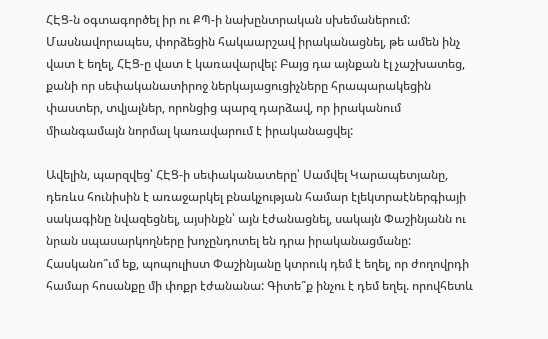ՀԷՑ-ն օգտագործել իր ու ՔՊ-ի նախընտրական սխեմաներում: Մասնավորապես, փորձեցին հակաարշավ իրականացնել, թե ամեն ինչ վատ է եղել, ՀԷՑ-ը վատ է կառավարվել: Բայց դա այնքան էլ չաշխատեց, քանի որ սեփականատիրոջ ներկայացուցիչները հրապարակեցին փաստեր, տվյալներ, որոնցից պարզ դարձավ, որ իրականում միանգամայն նորմալ կառավարում է իրականացվել:

Ավելին, պարզվեց՝ ՀԷՑ-ի սեփականատերը՝ Սամվել Կարապետյանը, դեռևս հունիսին է առաջարկել բնակչության համար էլեկտրաէներգիայի սակագինը նվազեցնել, այսինքն՝ այն էժանացնել, սակայն Փաշինյանն ու նրան սպասարկողները խոչընդոտել են դրա իրականացմանը: Հասկանո՞ւմ եք, պոպուլիստ Փաշինյանը կտրուկ դեմ է եղել, որ ժողովրդի համար հոսանքը մի փոքր էժանանա: Գիտե՞ք ինչու է դեմ եղել. որովհետև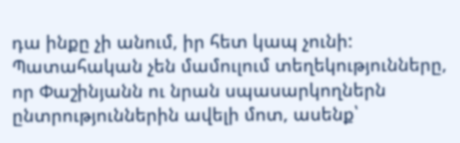դա ինքը չի անում, իր հետ կապ չունի: Պատահական չեն մամուլում տեղեկությունները, որ Փաշինյանն ու նրան սպասարկողներն ընտրություններին ավելի մոտ, ասենք՝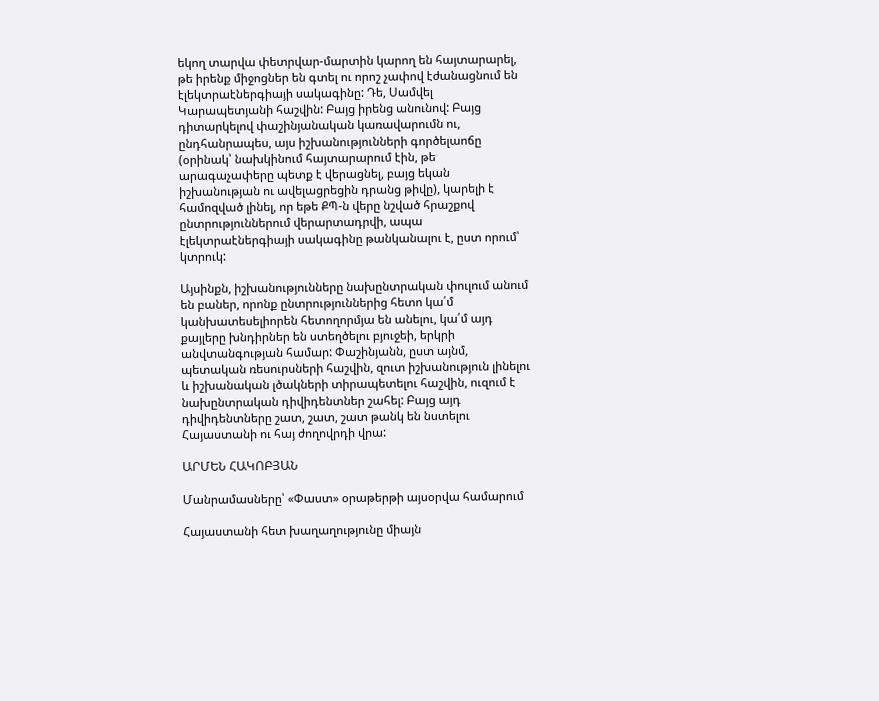եկող տարվա փետրվար-մարտին կարող են հայտարարել, թե իրենք միջոցներ են գտել ու որոշ չափով էժանացնում են էլեկտրաէներգիայի սակագինը: Դե, Սամվել Կարապետյանի հաշվին: Բայց իրենց անունով: Բայց դիտարկելով փաշինյանական կառավարումն ու, ընդհանրապես, այս իշխանությունների գործելաոճը (օրինակ՝ նախկինում հայտարարում էին, թե արագաչափերը պետք է վերացնել, բայց եկան իշխանության ու ավելացրեցին դրանց թիվը), կարելի է համոզված լինել, որ եթե ՔՊ-ն վերը նշված հրաշքով ընտրություններում վերարտադրվի, ապա էլեկտրաէներգիայի սակագինը թանկանալու է, ըստ որում՝ կտրուկ:

Այսինքն, իշխանությունները նախընտրական փուլում անում են բաներ, որոնք ընտրություններից հետո կա՛մ կանխատեսելիորեն հետողորմյա են անելու, կա՛մ այդ քայլերը խնդիրներ են ստեղծելու բյուջեի, երկրի անվտանգության համար: Փաշինյանն, ըստ այնմ, պետական ռեսուրսների հաշվին, զուտ իշխանություն լինելու և իշխանական լծակների տիրապետելու հաշվին, ուզում է նախընտրական դիվիդենտներ շահել: Բայց այդ դիվիդենտները շատ, շատ, շատ թանկ են նստելու Հայաստանի ու հայ ժողովրդի վրա:

ԱՐՄԵՆ ՀԱԿՈԲՅԱՆ

Մանրամասները՝ «Փաստ» օրաթերթի այսօրվա համարում

Հայաստանի հետ խաղաղությունը միայն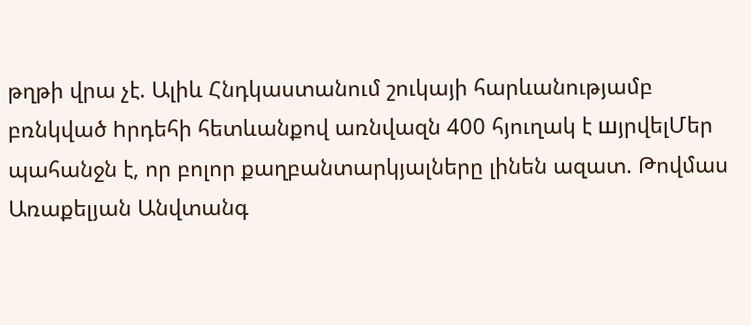թղթի վրա չէ. Ալիև Հնդկաստանում շուկայի հարևանությամբ բռնկված hրդեհի հետևանքով առնվազն 400 հյուղակ է шյրվելՄեր պահանջն է, որ բոլոր քաղբանտարկյալները լինեն ազատ. Թովմաս Առաքելյան Անվտանգ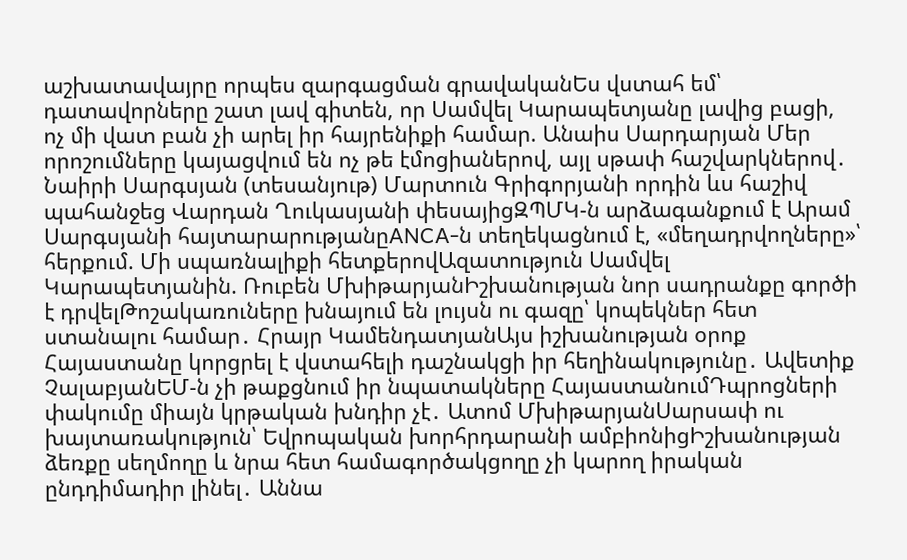աշխատավայրը որպես զարգացման գրավականԵս վստահ եմ՝ դատավորները շատ լավ գիտեն, որ Սամվել Կարապետյանը լավից բացի, ոչ մի վատ բան չի արել իր հայրենիքի համար. Անաիս Սարդարյան Մեր որոշումները կայացվում են ոչ թե էմոցիաներով, այլ սթափ հաշվարկներով․ Նաիրի Սարգսյան (տեսանյութ) Մարտուն Գրիգորյանի որդին ևս հաշիվ պահանջեց Վարդան Ղուկասյանի փեսայիցԶՊՄԿ-ն արձագանքում է Արամ Սարգսյանի հայտարարությանըANCA-ն տեղեկացնում է, «մեղադրվողները»՝ հերքում. Մի սպառնալիքի հետքերովԱզատություն Սամվել Կարապետյանին. Ռուբեն ՄխիթարյանԻշխանության նոր սադրանքը գործի է դրվելԹոշակառուները խնայում են լույսն ու գազը՝ կոպեկներ հետ ստանալու համար․ Հրայր ԿամենդատյանԱյս իշխանության օրոք Հայաստանը կորցրել է վստահելի դաշնակցի իր հեղինակությունը․ Ավետիք ՉալաբյանԵՄ-ն չի թաքցնում իր նպատակները ՀայաստանումԴպրոցների փակումը միայն կրթական խնդիր չէ․ Ատոմ ՄխիթարյանՍարսափ ու խայտառակություն՝ Եվրոպական խորհրդարանի ամբիոնիցԻշխանության ձեռքը սեղմողը և նրա հետ համագործակցողը չի կարող իրական ընդդիմադիր լինել․ Աննա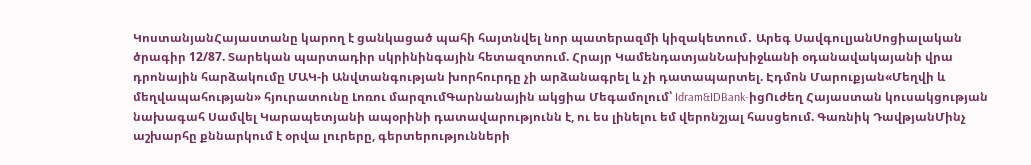ԿոստանյանՀայաստանը կարող է ցանկացած պահի հայտնվել նոր պատերազմի կիզակետում․ Արեգ ՍավգուլյանՍոցիալական ծրագիր 12/87. Տարեկան պարտադիր սկրինինգային հետազոտում. Հրայր ԿամենդատյանՆախիջևանի օդանավակայանի վրա դրոնային հարձակումը ՄԱԿ-ի Անվտանգության խորհուրդը չի արձանագրել և չի դատապարտել. Էդմոն Մարուքյան«Մեղվի և մեղվապահության» հյուրատունը Լոռու մարզումԳարնանային ակցիա Մեգամոլում՝ Idram&IDBank-իցՈւժեղ Հայաստան կուսակցության նախագահ Սամվել Կարապետյանի ապօրինի դատավարությունն է, ու ես լինելու եմ վերոնշյալ հասցեում. Գառնիկ ԴավթյանՄինչ աշխարհը քննարկում է օրվա լուրերը, գերտերությունների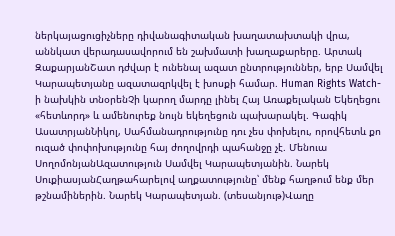ներկայացուցիչները դիվանագիտական խաղատախտակի վրա, աննկատ վերադասավորում են շախմատի խաղաքարերը. Արտակ ԶաքարյանՇատ դժվար է ունենալ ազատ ընտրություններ, երբ Սամվել Կարապետյանը ազատազրկվել է խոսքի համար. Human Rights Watch-ի նախկին տնօրենՉի կարող մարդը լինել Հայ Առաքելական Եկեղեցու «հետևորդ» և ամենուրեք նույն եկեղեցուն պախարակել. Գագիկ ԱսատրյանՆիկոլ, Սահմանադրությունը դու չես փոխելու, որովհետև քո ուզած փոփոխությունը հայ ժողովրդի պահանջը չէ. Մենուա ՍողոմոնյանԱզատություն Սամվել Կարապետյանին. Նարեկ ՍուքիասյանՀաղթահարելով աղքատությունը՝ մենք հաղթում ենք մեր թշնամիներին. Նարեկ Կարապետյան. (տեսանյութ)Վաղը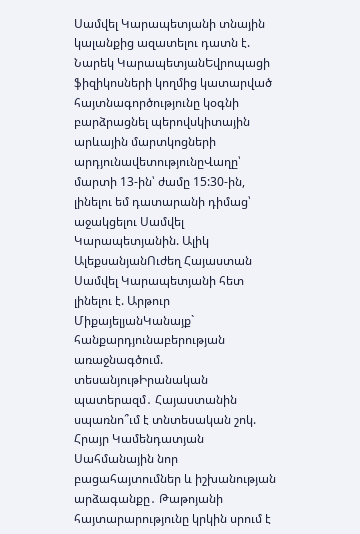Սամվել Կարապետյանի տնային կալանքից ազատելու դատն է. Նարեկ ԿարապետյանԵվրոպացի ֆիզիկոսների կողմից կատարված հայտնագործությունը կօգնի բարձրացնել պերովսկիտային արևային մարտկոցների արդյունավետությունըՎաղը՝ մարտի 13-ին՝ ժամը 15:30-ին, լինելու եմ դատարանի դիմաց՝ աջակցելու Սամվել Կարապետյանին. Ալիկ ԱլեքսանյանՈւժեղ Հայաստան Սամվել Կարապետյանի հետ լինելու է. Արթուր ՄիքայելյանԿանայք` հանքարդյունաբերության առաջնագծում. տեսանյութԻրանական պատերազմ․ Հայաստանին սպառնո՞ւմ է տնտեսական շոկ. Հրայր Կամենդատյան Սահմանային նոր բացահայտումներ և իշխանության արձագանքը․ Թաթոյանի հայտարարությունը կրկին սրում է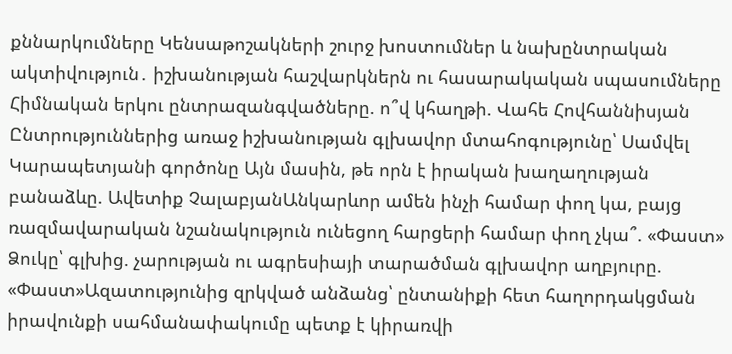քննարկումները Կենսաթոշակների շուրջ խոստումներ և նախընտրական ակտիվություն․ իշխանության հաշվարկներն ու հասարակական սպասումները Հիմնական երկու ընտրազանգվածները. ո՞վ կհաղթի. Վահե Հովհաննիսյան Ընտրություններից առաջ իշխանության գլխավոր մտահոգությունը՝ Սամվել Կարապետյանի գործոնը Այն մասին, թե որն է իրական խաղաղության բանաձևը. Ավետիք ՉալաբյանԱնկարևոր ամեն ինչի համար փող կա, բայց ռազմավարական նշանակություն ունեցող հարցերի համար փող չկա՞. «Փաստ» Ձուկը՝ գլխից. չարության ու ագրեսիայի տարածման գլխավոր աղբյուրը. «Փաստ»Ազատությունից զրկված անձանց՝ ընտանիքի հետ հաղորդակցման իրավունքի սահմանափակումը պետք է կիրառվի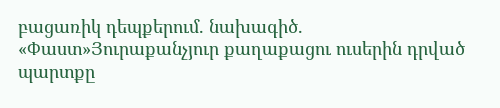բացառիկ դեպքերում. նախագիծ. «Փաստ»Յուրաքանչյուր քաղաքացու ուսերին դրված պարտքը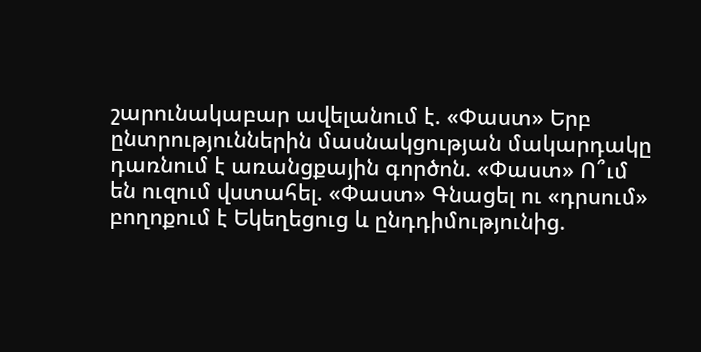շարունակաբար ավելանում է. «Փաստ» Երբ ընտրություններին մասնակցության մակարդակը դառնում է առանցքային գործոն. «Փաստ» Ո՞ւմ են ուզում վստահել. «Փաստ» Գնացել ու «դրսում» բողոքում է Եկեղեցուց և ընդդիմությունից.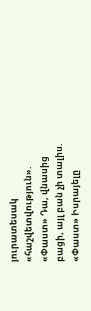յուրատեսակ «հաշվետվություն». «Փաստ» Դա, վնասից բացի, այլ բան չի տալիս. «Փաստ» Իսրայելը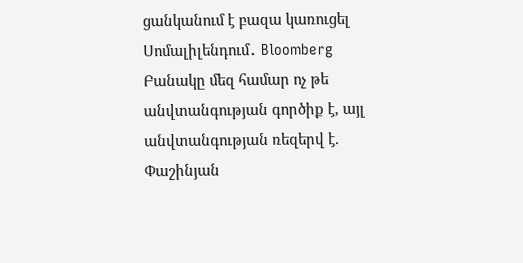ցանկանում է բազա կառուցել Սոմալիլենդում․ Bloomberg Բանակը մեզ համար ոչ թե անվտանգության գործիք է, այլ անվտանգության ռեզերվ է. Փաշինյան